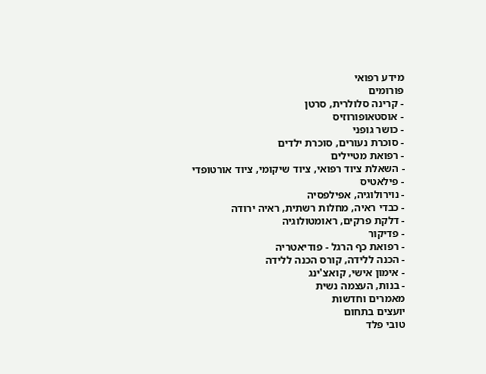מידע רפואי
פורומים
- קרינה סלולרית, סרטן
- אוסטאופורוזיס
- כושר גופני
- סוכרת נעורים, סוכרת ילדים
- רפואת מטיילים
- השאלת ציוד רפואי, ציוד שיקומי, ציוד אורטופדי
- פילאטיס
- נוירולוגיה, אפילפסיה
- כבדי ראיה, מחלות רשתית, ראיה ירודה
- דלקת פרקים, ראומטולוגיה
- פדיקור
- רפואת כף הרגל - פודיאטריה
- הכנה ללידה, קורס הכנה ללידה
- אימון אישי, קואצ'ינג
- בנות, העצמה נשית
מאמרים וחדשות
יועצים בתחום
טובי פלד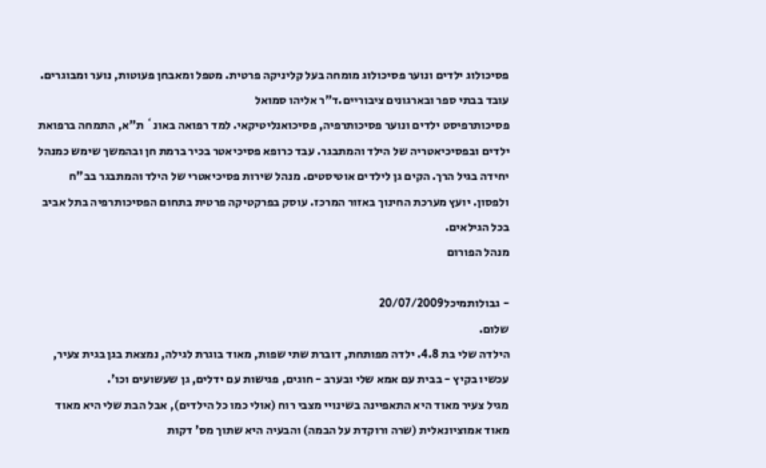פסיכולוג ילדים ונוער פסיכולוג מומחה בעל קליניקה פרטית. מטפל ומאבחן פעוטות, נוער ומבוגרים. עובד בבתי ספר ובארגונים ציבוריים.ד"ר אליהו סמואל
פסיכותרפיסט ילדים ונוער פסיכותרפיה, פסיכואנליטיקאי. למד רפואה באונ` ת"א, התמחה ברפואת ילדים ובפסיכיאטריה של הילד והמתבגר. עבד כרופא פסיכיאטר בכיר ברמת חן ובהמשך שימש כמנהל יחידה בגיל הרך. הקים גן לילדים אוטיסטים. מנהל שירות פסיכיאטרי של הילד והמתבגר בב"ח ולפסון. יועץ מערכת החינוך באזור המרכז. עוסק בפרקטיקה פרטית בתחום הפסיכותרפיה בתל אביב בכל הגילאים.
מנהל הפורום

- גבולותמיכל20/07/2009
שלום.
הילדה שלי בת 4.8. ילדה מפותחת, דוברת שתי שפות, מאוד בוגרת לגילה, נמצאת בגן בגית צעיר, עכשיו בקיץ - בבית עם אמא שלי ובערב - חוגים, פגישות עם ידלים, גן שעשועים וכו'.
מגיל צעיר מאוד היא התאפיינה בשינויי מצבי רוח (אולי כמו כל הילדים), אבל הבת שלי היא מאוד מאוד אמוציונאלית (שרה ורוקדת על הבמה) והבעיה היא שתוך מס' דקות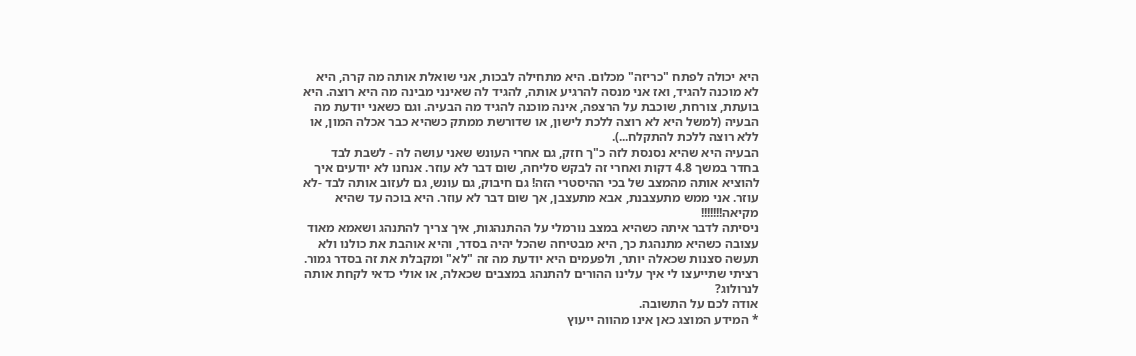היא יכולה לפתח "כריזה" מכלום. היא מתחילה לבכות, אני שואלת אותה מה קרה, היא לא מוכנה להגיד, ואז אני מנסה להרגיע אותה, להגיד לה שאינני מבינה מה היא רוצה. היא בועתת, צורחת, שוכבת על הרצפה, אינה מוכנה להגיד מה הבעיה. וגם כשאני יודעת מה הבעיה (למשל היא לא רוצה ללכת לישון, או שדורשת ממתק כשהיא כבר אכלה המון, או ללא רוצה ללכת להתקלח...).
הבעיה היא שהיא נסנסת לזה כ"ך חזק, גם אחרי העונש שאני עושה לה - לשבת לבד בחדר במשך 4.8 דקות ואחרי זה לבקש סליחה, שום דבר לא עוזר. אנחנו לא יודעים איך להוציא אותה מהמצב של בכי ההיסטרי הזה! גם חיבוק, גם עונש, גם לעזוב אותה לבד -לא עוזר. אני ממש מתעצבנת, אבא מתעצבן, אך שום דבר לא עוזר. היא בוכה עד שהיא מקיאה!!!!!!!
ניסיתה לדבר איתה כשהיא במצב נורמלי על ההתנהגות, איך צריך להתנהג ושאמא מאוד עצובה כשהיא מתנהגת כך, היא מבטיחה שהכל יהיה בסדר, והיא אוהבת את כולנו ולא תעשה סצנות שכאלה יותר, ולפעמים היא יודעת מה זה "לא" ומקבלת את זה בסדר גמור.
רציתי שתייעצו לי איך עלינו ההורים להתנהג במצבים שכאלה, או אולי כדאי לקחת אותה לנרולוג?
אודה לכם על התשובה.
* המידע המוצג כאן אינו מהווה ייעוץ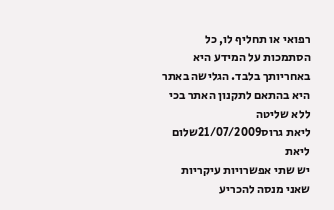רפואי או תחליף לו, כל הסתמכות על המידע היא באחריותך בלבד. הגלישה באתר היא בהתאם לתקנון האתר בכי ללא שליטה
ליאת גרוס21/07/2009שלום ליאת
יש שתי אפשרויות עיקריות שאני מנסה להכריע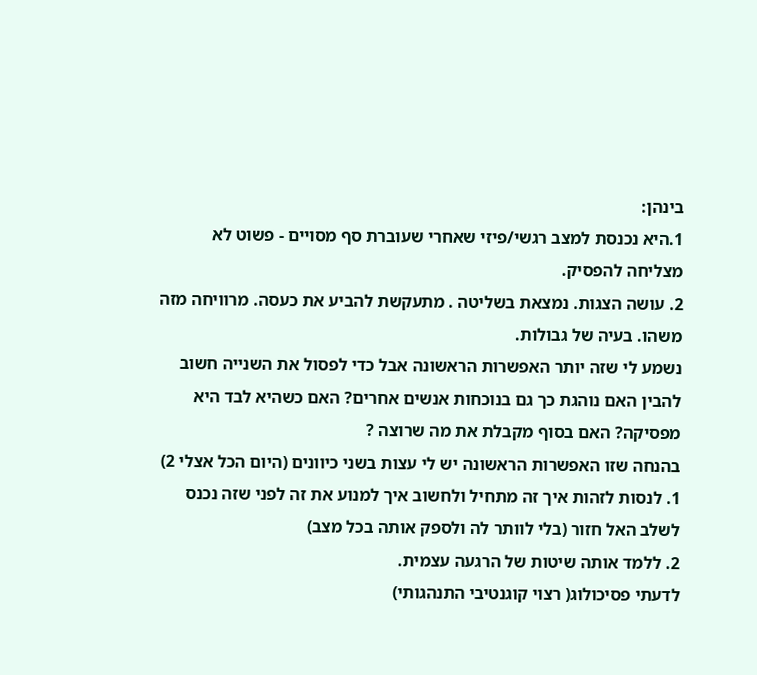בינהן:
1.היא נכנסת למצב רגשי/פיזי שאחרי שעוברת סף מסויים - פשוט לא מצליחה להפסיק.
2. עושה הצגות. נמצאת בשליטה . מתעקשת להביע את כעסה. מרוויחה מזה משהו. בעיה של גבולות.
נשמע לי שזה יותר האפשרות הראשונה אבל כדי לפסול את השנייה חשוב להבין האם נוהגת כך גם בנוכחות אנשים אחרים? האם כשהיא לבד היא מפסיקה? האם בסוף מקבלת את מה שרוצה ?
בהנחה שזו האפשרות הראשונה יש לי עצות בשני כיוונים (היום הכל אצלי 2)
1. לנסות לזהות איך זה מתחיל ולחשוב איך למנוע את זה לפני שזה נכנס לשלב האל חזור (בלי לוותר לה ולספק אותה בכל מצב)
2. ללמד אותה שיטות של הרגעה עצמית.
לדעתי פסיכולוג( רצוי קוגנטיבי התנהגותי)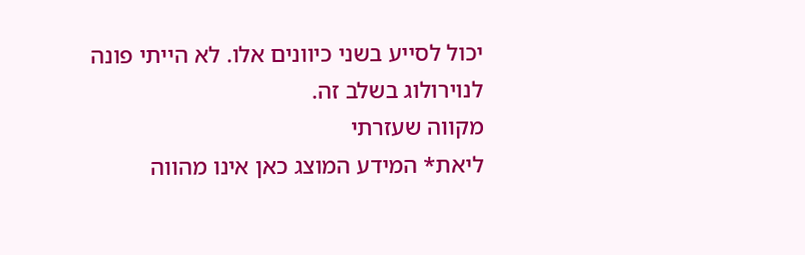יכול לסייע בשני כיוונים אלו. לא הייתי פונה לנוירולוג בשלב זה.
מקווה שעזרתי
ליאת* המידע המוצג כאן אינו מהווה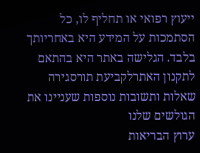ייעוץ רפואי או תחליף לו, כל הסתמכות על המידע היא באחריותך בלבד. הגלישה באתר היא בהתאם לתקנון האתרלקביעת תורסגירה
שאלות ותשובות נוספות שעניינו את הגולשים שלנו
ערוץ הבריאות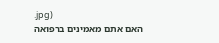.jpg)
האם אתם מאמינים ברפואה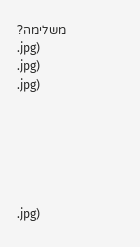משלימה?
.jpg)
.jpg)
.jpg)






.jpg)